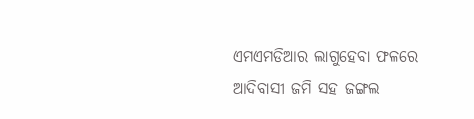ଏମଏମଡିଆର ଲାଗୁହେବା ଫଳରେ ଆଦିବାସୀ ଜମି ସହ ଜଙ୍ଗଲ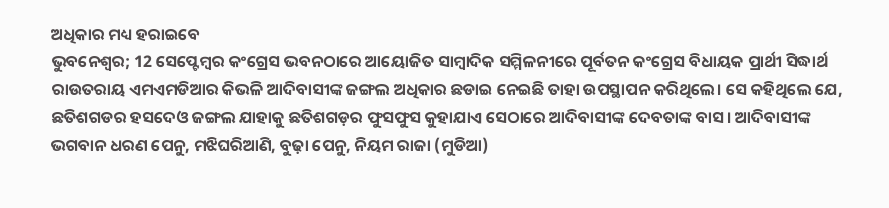ଅଧିକାର ମଧ୍ୟ ହରାଇବେ
ଭୁବନେଶ୍ୱର; 12 ସେପ୍ଟେମ୍ବର କଂଗ୍ରେସ ଭବନଠାରେ ଆୟୋଜିତ ସାମ୍ବାଦିକ ସମ୍ମିଳନୀରେ ପୂର୍ବତନ କଂଗ୍ରେସ ବିଧାୟକ ପ୍ରାର୍ଥୀ ସିଦ୍ଧାର୍ଥ ରାଉତରାୟ ଏମଏମଡିଆର କିଭଳି ଆଦିବାସୀଙ୍କ ଜଙ୍ଗଲ ଅଧିକାର ଛଡାଇ ନେଇଛି ତାହା ଉପସ୍ଥାପନ କରିଥିଲେ। ସେ କହିଥିଲେ ଯେ, ଛତିଶଗଡର ହସଦେଓ ଜଙ୍ଗଲ ଯାହାକୁ ଛତିଶଗଡ଼ର ଫୁସଫୁସ କୁହାଯାଏ ସେଠାରେ ଆଦିବାସୀଙ୍କ ଦେବତାଙ୍କ ବାସ। ଆଦିବାସୀଙ୍କ ଭଗବାନ ଧରଣ ପେନୁ, ମଝିଘରିଆଣି, ବୁଢ଼ା ପେନୁ, ନିୟମ ରାଜା (ମୁଡିଆ)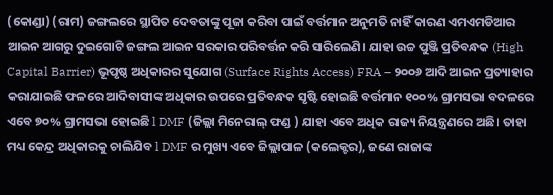(କୋଣ୍ଡା) (ରାମ) ଜଙ୍ଗଲରେ ସ୍ଥାପିତ ଦେବତାଙ୍କୁ ପୂଜା କରିବା ପାଇଁ ବର୍ତ୍ତମାନ ଅନୁମତି ନାହିଁ କାରଣ ଏମଏମଡିଆର ଆଇନ ଆଗରୁ ଦୁଇଗୋଟି ଜଙ୍ଗଲ ଆଇନ ସରକାର ପରିବର୍ତ୍ତନ କରି ସାରିଲେଣି। ଯାହା ଉଚ୍ଚ ପୁଞ୍ଜି ପ୍ରତିବନ୍ଧକ (High Capital Barrier) ଭୂପୃଷ୍ଠ ଅଧିକାରର ସୁଯୋଗ (Surface Rights Access) FRA – ୨୦୦୬ ଆଦି ଆଇନ ପ୍ରତ୍ୟାହାର କରାଯାଇଛି ଫଳରେ ଆଦିବାସୀଙ୍କ ଅଧିକାର ଉପରେ ପ୍ରତିବନ୍ଧକ ସୃଷ୍ଟି ହୋଇଛି ବର୍ତ୍ତମାନ ୧୦୦% ଗ୍ରାମସଭା ବଦଳରେ ଏବେ ୭୦% ଗ୍ରାମସଭା ହୋଇଛି l DMF (ଜିଲ୍ଲା ମିନେରାଲ୍ ଫଣ୍ଡ ) ଯାହା ଏବେ ଅଧିକ ରାଜ୍ୟ ନିୟନ୍ତ୍ରଣରେ ଅଛି। ତାହା ମଧ୍ୟ କେନ୍ଦ୍ର ଅଧିକାରକୁ ଚାଲିଯିବ l DMF ର ମୁଖ୍ୟ ଏବେ ଜିଲ୍ଲାପାଳ (କଲେକ୍ଟର), ଜଣେ ରାଜାଙ୍କ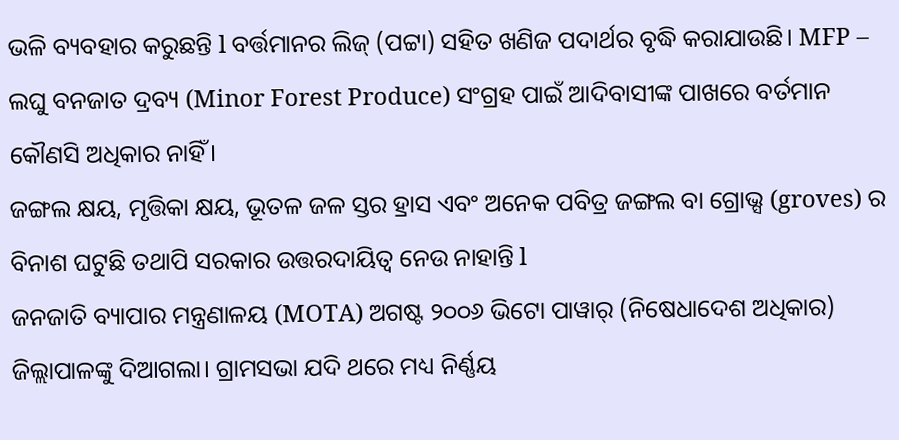ଭଳି ବ୍ୟବହାର କରୁଛନ୍ତି l ବର୍ତ୍ତମାନର ଲିଜ୍ (ପଟ୍ଟା) ସହିତ ଖଣିଜ ପଦାର୍ଥର ବୃଦ୍ଧି କରାଯାଉଛି। MFP – ଲଘୁ ବନଜାତ ଦ୍ରବ୍ୟ (Minor Forest Produce) ସଂଗ୍ରହ ପାଇଁ ଆଦିବାସୀଙ୍କ ପାଖରେ ବର୍ତମାନ କୌଣସି ଅଧିକାର ନାହିଁ।
ଜଙ୍ଗଲ କ୍ଷୟ, ମୃତ୍ତିକା କ୍ଷୟ, ଭୂତଳ ଜଳ ସ୍ତର ହ୍ରାସ ଏବଂ ଅନେକ ପବିତ୍ର ଜଙ୍ଗଲ ବା ଗ୍ରୋଭ୍ସ (groves) ର ବିନାଶ ଘଟୁଛି ତଥାପି ସରକାର ଉତ୍ତରଦାୟିତ୍ୱ ନେଉ ନାହାନ୍ତି l
ଜନଜାତି ବ୍ୟାପାର ମନ୍ତ୍ରଣାଳୟ (MOTA) ଅଗଷ୍ଟ ୨୦୦୬ ଭିଟୋ ପାୱାର୍ (ନିଷେଧାଦେଶ ଅଧିକାର) ଜିଲ୍ଲାପାଳଙ୍କୁ ଦିଆଗଲା। ଗ୍ରାମସଭା ଯଦି ଥରେ ମଧ୍ୟ ନିର୍ଣ୍ଣୟ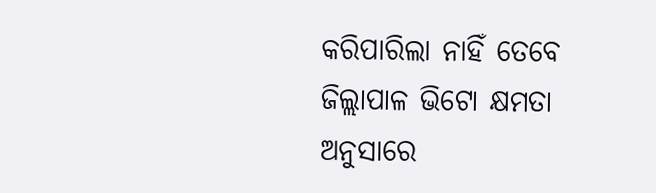କରିପାରିଲା ନାହିଁ ତେବେ ଜିଲ୍ଲାପାଳ ଭିଟୋ କ୍ଷମତା ଅନୁସାରେ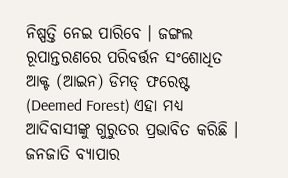ନିଷ୍ପତ୍ତି ନେଇ ପାରିବେ । ଜଙ୍ଗଲ ରୂପାନ୍ତରଣରେ ପରିବର୍ତ୍ତନ ସଂଶୋଧିତ ଆକ୍ଟ (ଆଇନ) ଡିମଡ୍ ଫରେଷ୍ଟ (Deemed Forest) ଏହା ମଧ୍ୟ ଆଦିବାସୀଙ୍କୁ ଗୁରୁତର ପ୍ରଭାବିତ କରିଛି । ଜନଜାତି ବ୍ୟାପାର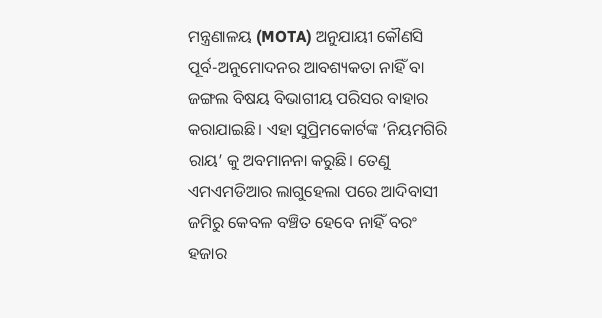ମନ୍ତ୍ରଣାଳୟ (MOTA) ଅନୁଯାୟୀ କୌଣସି ପୂର୍ବ-ଅନୁମୋଦନର ଆବଶ୍ୟକତା ନାହିଁ ବା ଜଙ୍ଗଲ ବିଷୟ ବିଭାଗୀୟ ପରିସର ବାହାର କରାଯାଇଛି। ଏହା ସୁପ୍ରିମକୋର୍ଟଙ୍କ ‘ନିୟମଗିରି ରାୟ’ କୁ ଅବମାନନା କରୁଛି। ତେଣୁ ଏମଏମଡିଆର ଲାଗୁହେଲା ପରେ ଆଦିବାସୀ ଜମିରୁ କେବଳ ବଞ୍ଚିତ ହେବେ ନାହିଁ ବରଂ ହଜାର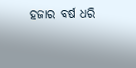ହଜାର ବର୍ଷ ଧରି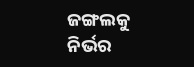ଜଙ୍ଗଲକୁ ନିର୍ଭର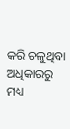କରି ଚଳୁଥିବା ଅଧିକାରରୁ ମଧ୍ୟ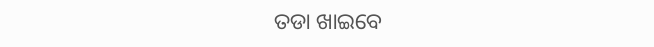ତଡା ଖାଇବେ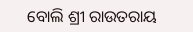ବୋଲି ଶ୍ରୀ ରାଉତରାୟ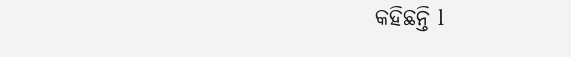କହିଛନ୍ତି l